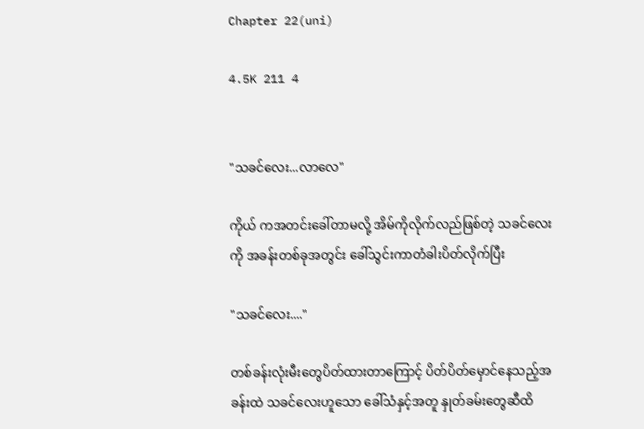Chapter 22(uni)

4.5K 211 4


"သခင်လေး...လာလေ"

ကိုယ် ကအတင်းခေါ်တာမလို့ အိမ်ကိုလိုက်လည်ဖြစ်တဲ့ သခင်လေးကို အခန်းတစ်ခုအတွင်း ခေါ်သွင်းကာတံခါးပိတ်လိုက်ပြီး

"သခင်လေး...."

တစ်ခန်းလုံးမီးတွေပိတ်ထားတာကြောင့် ပိတ်ပိတ်မှောင်နေသည့်အခန်းထဲ သခင်လေးဟူသော ခေါ်သံနှင့်အတူ နှုတ်ခမ်းတွေဆီထိ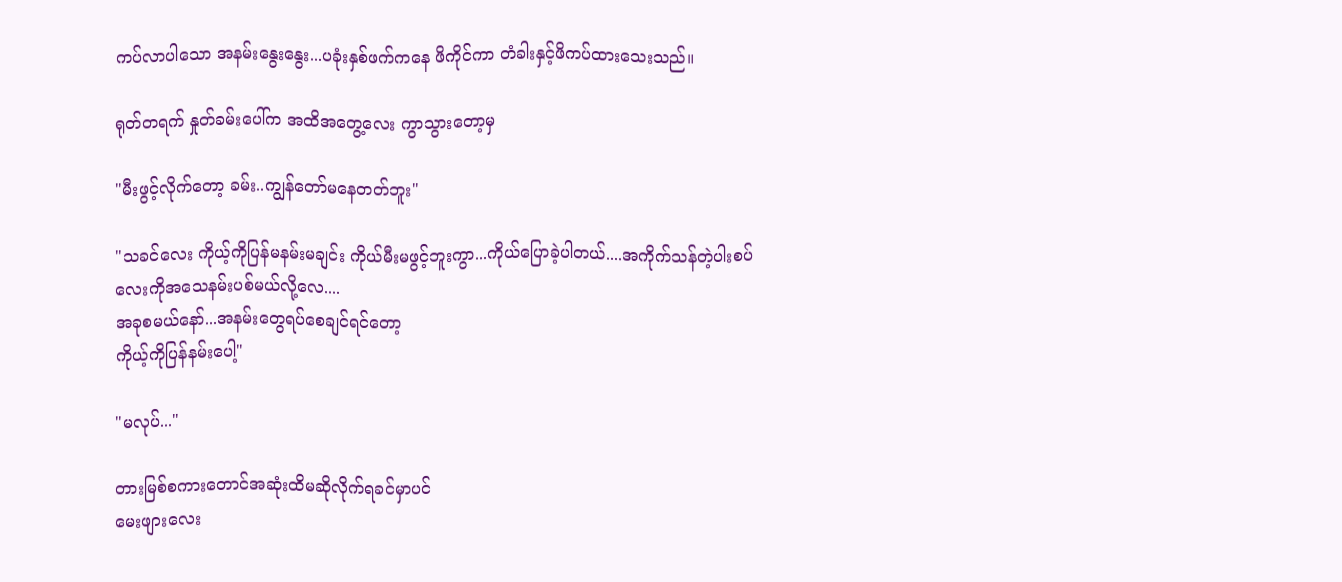ကပ်လာပါသော အနမ်းနွေးနွေး...ပခုံးနှစ်ဖက်ကနေ ဖိကိုင်ကာ တံခါးနှင့်ဖိကပ်ထားသေးသည်။

ရုတ်တရက် နှုတ်ခမ်းပေါ်က အထိအတွေ့လေး ကွာသွားတော့မှ

"မီးဖွင့်လိုက်တော့ ခမ်း..ကျွန်တော်မနေတတ်ဘူး"

"သခင်လေး ကိုယ့်ကိုပြန်မနမ်းမချင်း ကိုယ်မီးမဖွင့်ဘူးကွာ...ကိုယ်ပြောခဲ့ပါတယ်....အကိုက်သန်တဲ့ပါးစပ်လေးကိုအသေနမ်းပစ်မယ်လို့လေ....
အခုစမယ်နော်...အနမ်းတွေရပ်စေချင်ရင်တော့
ကိုယ့်ကိုပြန်နမ်းပေါ့"

"မလုပ်..."

တားမြစ်စကားတောင်အဆုံးထိမဆိုလိုက်ရခင်မှာပင်
မေးဖျားလေး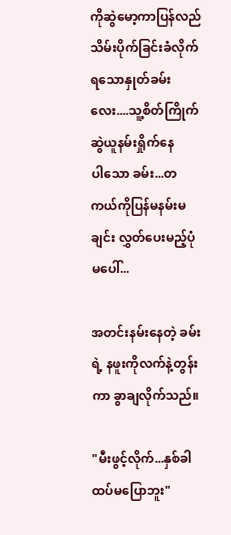ကိုဆွဲမော့ကာပြန်လည်သိမ်းပိုက်ခြင်းခံလိုက်ရသောနှုတ်ခမ်းလေး....သူ့စိတ်ကြိုက်ဆွဲယူနမ်းရှိုက်နေ
ပါသော ခမ်း...တကယ်ကိုပြန်မနမ်းမချင်း လွှတ်ပေးမည့်ပုံမပေါ်...

အတင်းနမ်းနေတဲ့ ခမ်းရဲ့ နဖူးကိုလက်နဲ့တွန်းကာ ခွာချလိုက်သည်။

"မီးဖွင့်လိုက်...နှစ်ခါထပ်မပြောဘူး"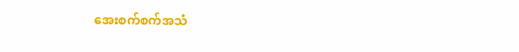အေးစက်စက်အသံ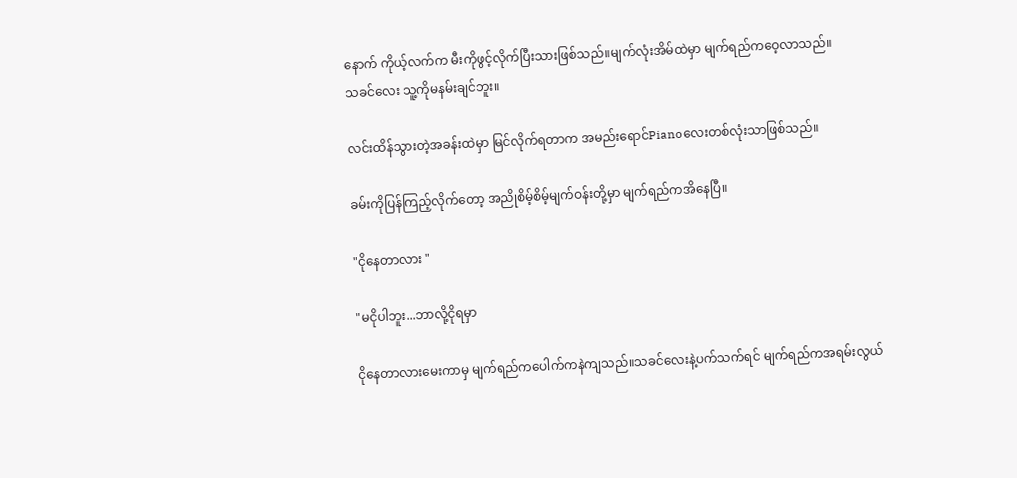နောက် ကိုယ့်လက်က မီးကိုဖွင့်လိုက်ပြီးသားဖြစ်သည်။မျက်လုံးအိမ်ထဲမှာ မျက်ရည်ကဝေ့လာသည်။
သခင်လေး သူ့ကိုမနမ်းချင်ဘူး။

လင်းထိန်သွားတဲ့အခန်းထဲမှာ မြင်လိုက်ရတာက အမည်းရောင်Pianoလေးတစ်လုံးသာဖြစ်သည်။

ခမ်းကိုပြန်ကြည့်လိုက်တော့ အညိုစိမ့်စိမ့်မျက်ဝန်းတို့မှာ မျက်ရည်ကအိနေပြီ။

"ငိုနေတာလား "

"မငိုပါဘူး...ဘာလို့ငိုရမှာ

ငိုနေတာလားမေးကာမှ မျက်ရည်ကပေါက်ကနဲကျသည်။သခင်လေးနဲ့ပက်သက်ရင် မျက်ရည်ကအရမ်းလွယ်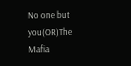No one but you(OR)The Mafia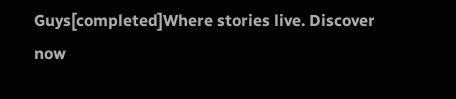Guys[completed]Where stories live. Discover now